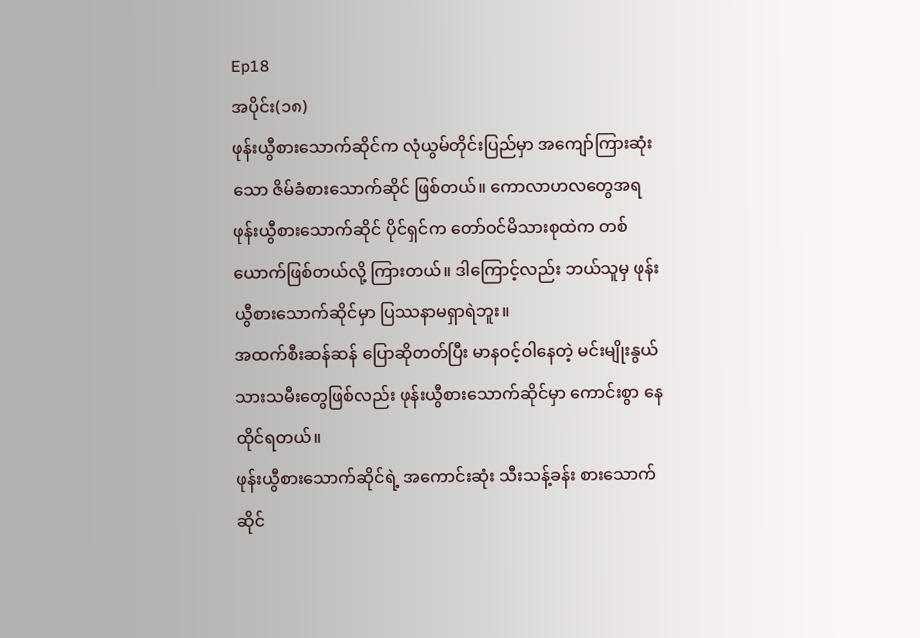Ep18
အပိုင်း(၁၈)
ဖုန်းယွီစားသောက်ဆိုင်က လုံယွမ်တိုင်းပြည်မှာ အကျော်ကြားဆုံးသော ဇိမ်ခံစားသောက်ဆိုင် ဖြစ်တယ်။ ကောလာဟလတွေအရ ဖုန်းယွီစားသောက်ဆိုင် ပိုင်ရှင်က တော်ဝင်မိသားစုထဲက တစ်ယောက်ဖြစ်တယ်လို့ ကြားတယ်။ ဒါကြောင့်လည်း ဘယ်သူမှ ဖုန်းယွီစားသောက်ဆိုင်မှာ ပြဿနာမရှာရဲဘူး။
အထက်စီးဆန်ဆန် ပြောဆိုတတ်ပြီး မာနဝင့်ဝါနေတဲ့ မင်းမျိုးနွယ် သားသမီးတွေဖြစ်လည်း ဖုန်းယွီစားသောက်ဆိုင်မှာ ကောင်းစွာ နေထိုင်ရတယ်။
ဖုန်းယွီစားသောက်ဆိုင်ရဲ့ အကောင်းဆုံး သီးသန့်ခန်း စားသောက်ဆိုင်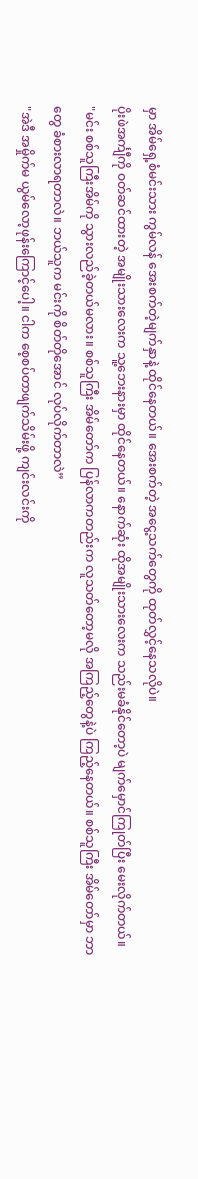မှာ အိမ်ရှေ့စံမင်းသား ကွမ်လန် အေးစက်တဲ့မျက်နှာနဲ့ ထိုင်နေတယ်။ အေးစက်တဲ့ အငွေ့သက်တွေကို ထုတ်လွှင့်နေသလိုပဲ။
ပိုးဖဲအင်္ကျီကို ဝတ်ဆင်ထားတဲ့ အမျိုးသားလေးက သူ့ဘေးနားမှာ ထိုင်နေတယ်။ နောက်ဆုံး ထိုအမျိုးသားလေးက သည်းမခံနိုင်တော့ပဲ မျက်မှောင်ကြုတ်ပြီး မေးလိုက်တယ်။
"မင်း စစ်သူကြီးအိမ်ကို သွားလည်ခဲ့တယ်မလား။ စစ်သူကြီး အိမ်တော်က ပြန်လာကတည်းက လူသတ်တော့မလို အကြည့်တွေနဲ့ပဲ ကြည့်နေတယ်။ စစ်သူကြီး အိမ်တော်မှာ ဘာတွေ ခံစားလာရတာလဲ။ ဘယ်သူက မင်းကို စိတ်တိုအောင် လုပ်လိုက်တာလဲ”
"အဲဒီ အမှိုက်မ ယွမ်လော့ဖုန်းကြောင့်ပေါ့။ ငါက စေ့စပ်တာဖျက်သိမ်းဖို့ ကျင်းလင်းကို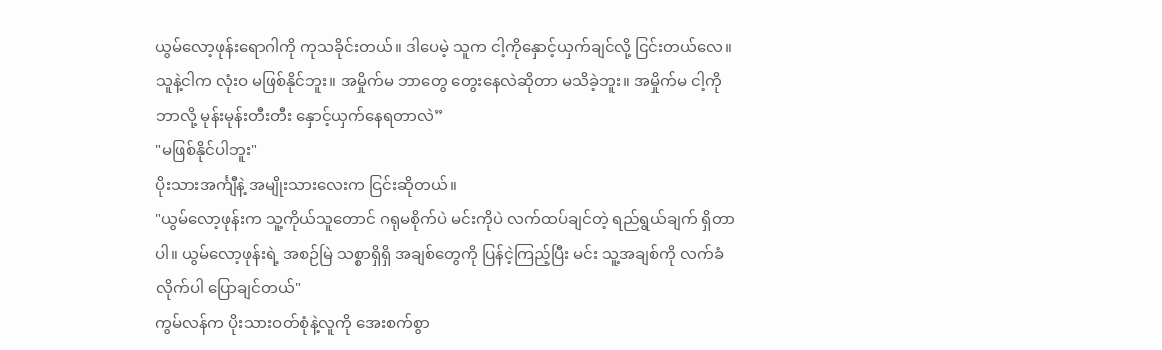ယွမ်လော့ဖုန်းရောဂါကို ကုသခိုင်းတယ်။ ဒါပေမဲ့ သူက ငါ့ကိုနှောင့်ယှက်ချင်လို့ ငြင်းတယ်လေ။ သူနဲ့ငါက လုံးဝ မဖြစ်နိုင်ဘူး။ အမှိုက်မ ဘာတွေ တွေးနေလဲဆိုတာ မသိခဲ့ဘူး။ အမှိုက်မ ငါ့ကိုဘာလို့ မုန်းမုန်းတီးတီး နှောင့်ယှက်နေရတာလဲ”
"မဖြစ်နိုင်ပါဘူး"
ပိုးသားအင်္ကျီနဲ့ အမျိုးသားလေးက ငြင်းဆိုတယ်။
"ယွမ်လော့ဖုန်းက သူ့ကိုယ်သူတောင် ဂရုမစိုက်ပဲ မင်းကိုပဲ လက်ထပ်ချင်တဲ့ ရည်ရွယ်ချက် ရှိတာပါ။ ယွမ်လော့ဖုန်းရဲ့ အစဉ်မြဲ သစ္စာရှိရှိ အချစ်တွေကို ပြန်ငဲ့ကြည့်ပြီး မင်း သူ့အချစ်ကို လက်ခံလိုက်ပါ ပြောချင်တယ်"
ကွမ်လန်က ပိုးသားဝတ်စုံနဲ့လူကို အေးစက်စွာ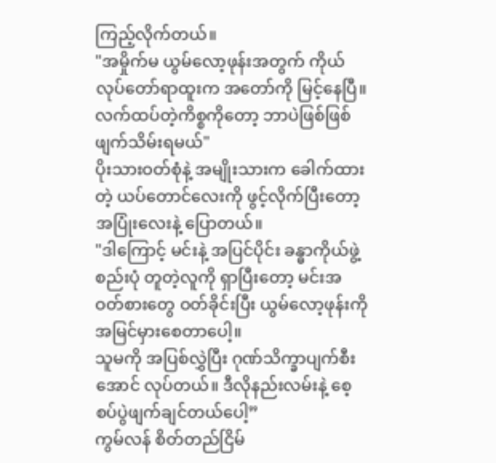ကြည့်လိုက်တယ်။
"အမှိုက်မ ယွမ်လော့ဖုန်းအတွက် ကိုယ်လုပ်တော်ရာထူးက အတော်ကို မြင့်နေပြီ။ လက်ထပ်တဲ့ကိစ္စကိုတော့ ဘာပဲဖြစ်ဖြစ် ဖျက်သိမ်းရမယ်"
ပိုးသားဝတ်စုံနဲ့ အမျိုးသားက ခေါက်ထားတဲ့ ယပ်တောင်လေးကို ဖွင့်လိုက်ပြီးတော့ အပြုံးလေးနဲ့ ပြောတယ်။
"ဒါကြောင့် မင်းနဲ့ အပြင်ပိုင်း ခန္ဓာကိုယ်ဖွဲ့စည်းပုံ တူတဲ့လူကို ရှာပြီးတော့ မင်းအဝတ်စားတွေ ဝတ်ခိုင်းပြီး ယွမ်လော့ဖုန်းကို အမြင်မှားစေတာပေါ့။
သူမကို အပြစ်လွှဲပြီး ဂုဏ်သိက္ခာပျက်စီးအောင် လုပ်တယ်။ ဒီလိုနည်းလမ်းနဲ့ စေ့စပ်ပွဲဖျက်ချင်တယ်ပေါ့”
ကွမ်လန် စိတ်တည်ငြိမ်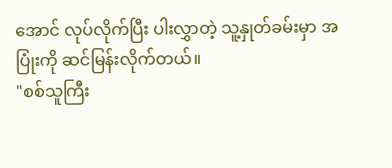အောင် လုပ်လိုက်ပြီး ပါးလွှာတဲ့ သူ့နှုတ်ခမ်းမှာ အပြုံးကို ဆင်မြန်းလိုက်တယ်။
"စစ်သူကြီး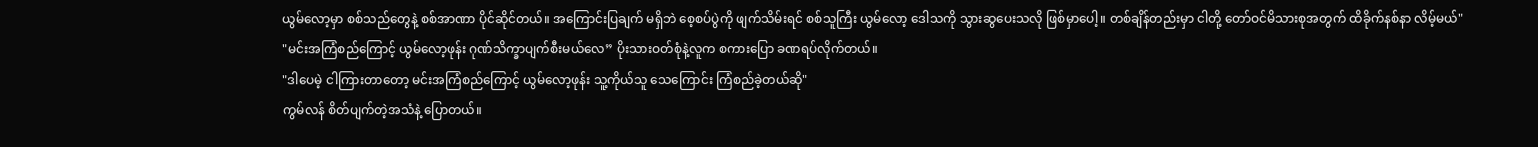ယွမ်လော့မှာ စစ်သည်တွေနဲ့ စစ်အာဏာ ပိုင်ဆိုင်တယ်။ အကြောင်းပြချက် မရှိဘဲ စေ့စပ်ပွဲကို ဖျက်သိမ်းရင် စစ်သူကြီး ယွမ်လော့ ဒေါသကို သွားဆွပေးသလို ဖြစ်မှာပေါ့။ တစ်ချိန်တည်းမှာ ငါတို့ တော်ဝင်မိသားစုအတွက် ထိခိုက်နစ်နာ လိမ့်မယ်"
"မင်းအကြံစည်ကြောင့် ယွမ်လော့ဖုန်း ဂုဏ်သိက္ခာပျက်စီးမယ်လေ” ပိုးသားဝတ်စုံနဲ့လူက စကားပြော ခဏရပ်လိုက်တယ်။
"ဒါပေမဲ့ ငါကြားတာတော့ မင်းအကြံစည်ကြောင့် ယွမ်လော့ဖုန်း သူ့ကိုယ်သူ သေကြောင်း ကြံစည်ခဲ့တယ်ဆို"
ကွမ်လန် စိတ်ပျက်တဲ့အသံနဲ့ ပြောတယ်။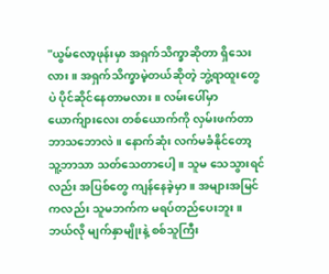"ယွမ်လော့ဖုန်းမှာ အရှက်သိက္ခာဆိုတာ ရှိသေးလား။ အရှက်သိက္ခာမဲ့တယ်ဆိုတဲ့ ဘွဲ့ရာထူးတွေပဲ ပိုင်ဆိုင်နေတာမလား။ လမ်းပေါ်မှာ ယောက်ျားလေး တစ်ယောက်ကို လှမ်းဖက်တာ ဘာသဘောလဲ။ နောက်ဆုံး လက်မခံနိုင်တော့ သူ့ဘာသာ သတ်သေတာပေါ့။ သူမ သေသွားရင်လည်း အပြစ်တွေ ကျန်နေခဲ့မှာ။ အများအမြင်ကလည်း သူမဘက်က မရပ်တည်ပေးဘူး။ ဘယ်လို မျက်နှာမျိုးနဲ့ စစ်သူကြီး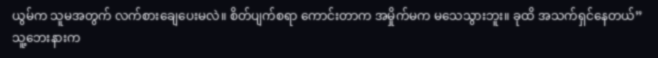ယွမ်က သူမအတွက် လက်စားချေပေးမလဲ။ စိတ်ပျက်စရာ ကောင်းတာက အမှိုက်မက မသေသွားဘူး။ ခုထိ အသက်ရှင်နေတယ်”
သူ့ဘေးနားက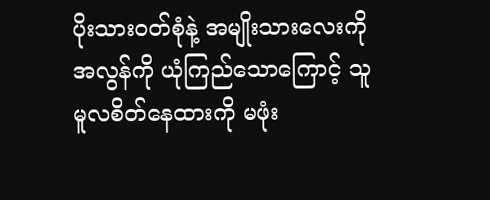ပိုးသားဝတ်စုံနဲ့ အမျိုးသားလေးကို အလွန်ကို ယုံကြည်သောကြောင့် သူ မူလစိတ်နေထားကို မဖုံး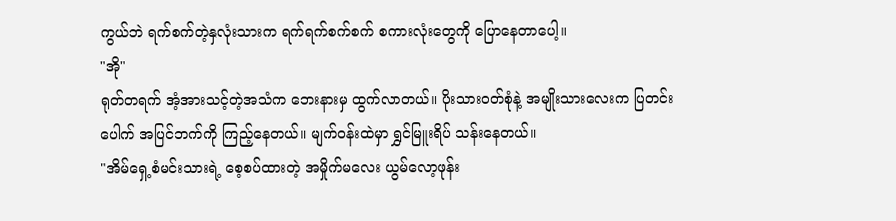ကွယ်ဘဲ ရက်စက်တဲ့နှလုံးသားက ရက်ရက်စက်စက် စကားလုံးတွေကို ပြောနေတာပေါ့။
"အို"
ရုတ်တရက် အံ့အားသင့်တဲ့အသံက ဘေးနားမှ ထွက်လာတယ်။ ပိုးသားဝတ်စုံနဲ့ အမျိုးသားလေးက ပြတင်းပေါက် အပြင်ဘက်ကို ကြည့်နေတယ်။ မျက်ဝန်းထဲမှာ ရွှင်မြူးရိပ် သန်းနေတယ်။
"အိမ်ရှေ့စံမင်းသားရဲ့ စေ့စပ်ထားတဲ့ အမှိုက်မလေး ယွမ်လော့ဖုန်း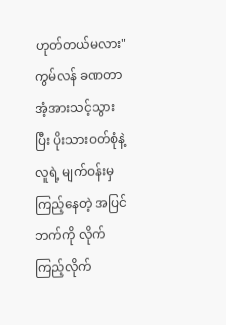ဟုတ်တယ်မလား"
ကွမ်လန် ခဏတာ အံ့အားသင့်သွားပြီး ပိုးသားဝတ်စုံနဲ့လူရဲ့ မျက်ဝန်းမှ ကြည့်နေတဲ့ အပြင်ဘက်ကို လိုက်ကြည့်လိုက်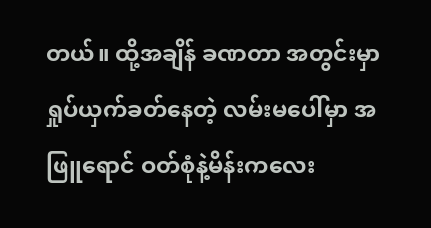တယ်။ ထို့အချိန် ခဏတာ အတွင်းမှာ ရှုပ်ယှက်ခတ်နေတဲ့ လမ်းမပေါ်မှာ အဖြူရောင် ဝတ်စုံနဲ့မိန်းကလေး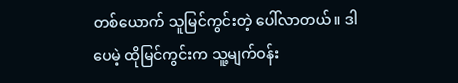တစ်ယောက် သူမြင်ကွင်းတဲ့ ပေါ်လာတယ်။ ဒါပေမဲ့ ထိုမြင်ကွင်းက သူ့မျက်ဝန်း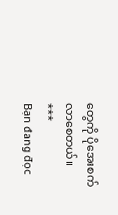တွေကို ပိုအေးစက်လာစေတယ်။
***
Bạn đang đọc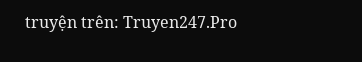truyện trên: Truyen247.Pro